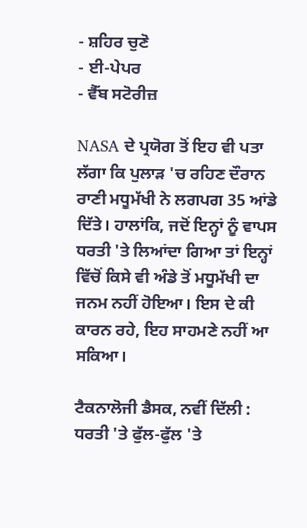- ਸ਼ਹਿਰ ਚੁਣੋ
- ਈ-ਪੇਪਰ
- ਵੈੱਬ ਸਟੋਰੀਜ਼

NASA ਦੇ ਪ੍ਰਯੋਗ ਤੋਂ ਇਹ ਵੀ ਪਤਾ ਲੱਗਾ ਕਿ ਪੁਲਾੜ 'ਚ ਰਹਿਣ ਦੌਰਾਨ ਰਾਣੀ ਮਧੂਮੱਖੀ ਨੇ ਲਗਪਗ 35 ਆਂਡੇ ਦਿੱਤੇ। ਹਾਲਾਂਕਿ, ਜਦੋਂ ਇਨ੍ਹਾਂ ਨੂੰ ਵਾਪਸ ਧਰਤੀ 'ਤੇ ਲਿਆਂਦਾ ਗਿਆ ਤਾਂ ਇਨ੍ਹਾਂ ਵਿੱਚੋਂ ਕਿਸੇ ਵੀ ਅੰਡੇ ਤੋਂ ਮਧੂਮੱਖੀ ਦਾ ਜਨਮ ਨਹੀਂ ਹੋਇਆ। ਇਸ ਦੇ ਕੀ ਕਾਰਨ ਰਹੇ, ਇਹ ਸਾਹਮਣੇ ਨਹੀਂ ਆ ਸਕਿਆ।

ਟੈਕਨਾਲੋਜੀ ਡੈਸਕ, ਨਵੀਂ ਦਿੱਲੀ : ਧਰਤੀ 'ਤੇ ਫੁੱਲ-ਫੁੱਲ 'ਤੇ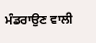ਮੰਡਰਾਉਣ ਵਾਲੀ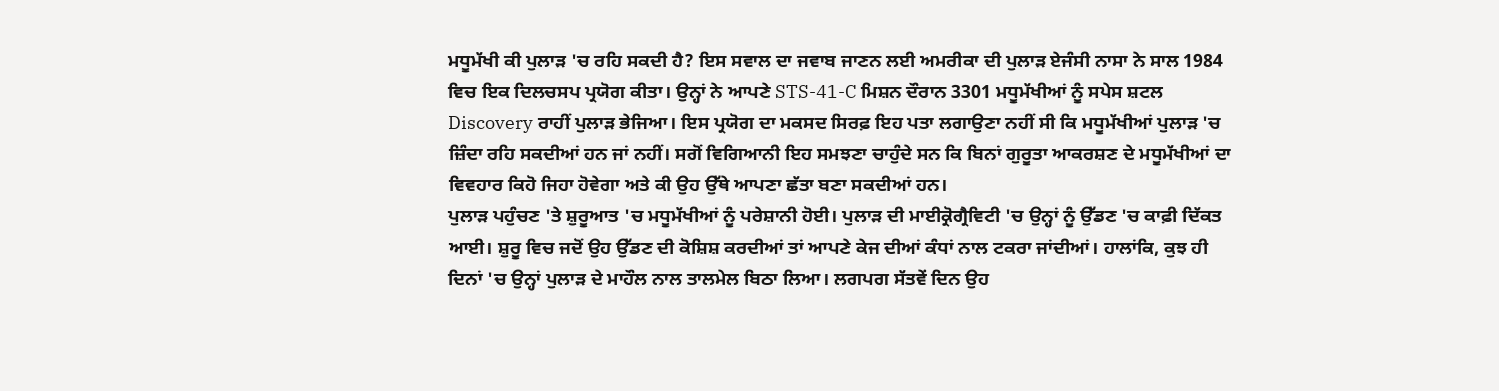ਮਧੂਮੱਖੀ ਕੀ ਪੁਲਾੜ 'ਚ ਰਹਿ ਸਕਦੀ ਹੈ? ਇਸ ਸਵਾਲ ਦਾ ਜਵਾਬ ਜਾਣਨ ਲਈ ਅਮਰੀਕਾ ਦੀ ਪੁਲਾੜ ਏਜੰਸੀ ਨਾਸਾ ਨੇ ਸਾਲ 1984 ਵਿਚ ਇਕ ਦਿਲਚਸਪ ਪ੍ਰਯੋਗ ਕੀਤਾ। ਉਨ੍ਹਾਂ ਨੇ ਆਪਣੇ STS-41-C ਮਿਸ਼ਨ ਦੌਰਾਨ 3301 ਮਧੂਮੱਖੀਆਂ ਨੂੰ ਸਪੇਸ ਸ਼ਟਲ Discovery ਰਾਹੀਂ ਪੁਲਾੜ ਭੇਜਿਆ। ਇਸ ਪ੍ਰਯੋਗ ਦਾ ਮਕਸਦ ਸਿਰਫ਼ ਇਹ ਪਤਾ ਲਗਾਉਣਾ ਨਹੀਂ ਸੀ ਕਿ ਮਧੂਮੱਖੀਆਂ ਪੁਲਾੜ 'ਚ ਜ਼ਿੰਦਾ ਰਹਿ ਸਕਦੀਆਂ ਹਨ ਜਾਂ ਨਹੀਂ। ਸਗੋਂ ਵਿਗਿਆਨੀ ਇਹ ਸਮਝਣਾ ਚਾਹੁੰਦੇ ਸਨ ਕਿ ਬਿਨਾਂ ਗੁਰੂਤਾ ਆਕਰਸ਼ਣ ਦੇ ਮਧੂਮੱਖੀਆਂ ਦਾ ਵਿਵਹਾਰ ਕਿਹੋ ਜਿਹਾ ਹੋਵੇਗਾ ਅਤੇ ਕੀ ਉਹ ਉੱਥੇ ਆਪਣਾ ਛੱਤਾ ਬਣਾ ਸਕਦੀਆਂ ਹਨ।
ਪੁਲਾੜ ਪਹੁੰਚਣ 'ਤੇ ਸ਼ੁਰੂਆਤ 'ਚ ਮਧੂਮੱਖੀਆਂ ਨੂੰ ਪਰੇਸ਼ਾਨੀ ਹੋਈ। ਪੁਲਾੜ ਦੀ ਮਾਈਕ੍ਰੋਗ੍ਰੈਵਿਟੀ 'ਚ ਉਨ੍ਹਾਂ ਨੂੰ ਉੱਡਣ 'ਚ ਕਾਫ਼ੀ ਦਿੱਕਤ ਆਈ। ਸ਼ੁਰੂ ਵਿਚ ਜਦੋਂ ਉਹ ਉੱਡਣ ਦੀ ਕੋਸ਼ਿਸ਼ ਕਰਦੀਆਂ ਤਾਂ ਆਪਣੇ ਕੇਜ ਦੀਆਂ ਕੰਧਾਂ ਨਾਲ ਟਕਰਾ ਜਾਂਦੀਆਂ। ਹਾਲਾਂਕਿ, ਕੁਝ ਹੀ ਦਿਨਾਂ 'ਚ ਉਨ੍ਹਾਂ ਪੁਲਾੜ ਦੇ ਮਾਹੌਲ ਨਾਲ ਤਾਲਮੇਲ ਬਿਠਾ ਲਿਆ। ਲਗਪਗ ਸੱਤਵੇਂ ਦਿਨ ਉਹ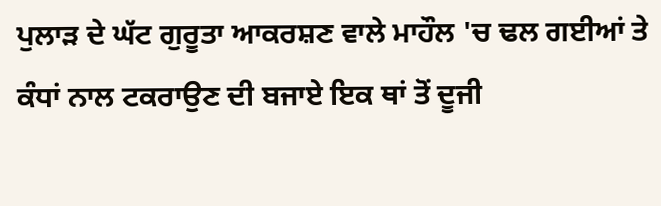ਪੁਲਾੜ ਦੇ ਘੱਟ ਗੁਰੂਤਾ ਆਕਰਸ਼ਣ ਵਾਲੇ ਮਾਹੌਲ 'ਚ ਢਲ ਗਈਆਂ ਤੇ ਕੰਧਾਂ ਨਾਲ ਟਕਰਾਉਣ ਦੀ ਬਜਾਏ ਇਕ ਥਾਂ ਤੋਂ ਦੂਜੀ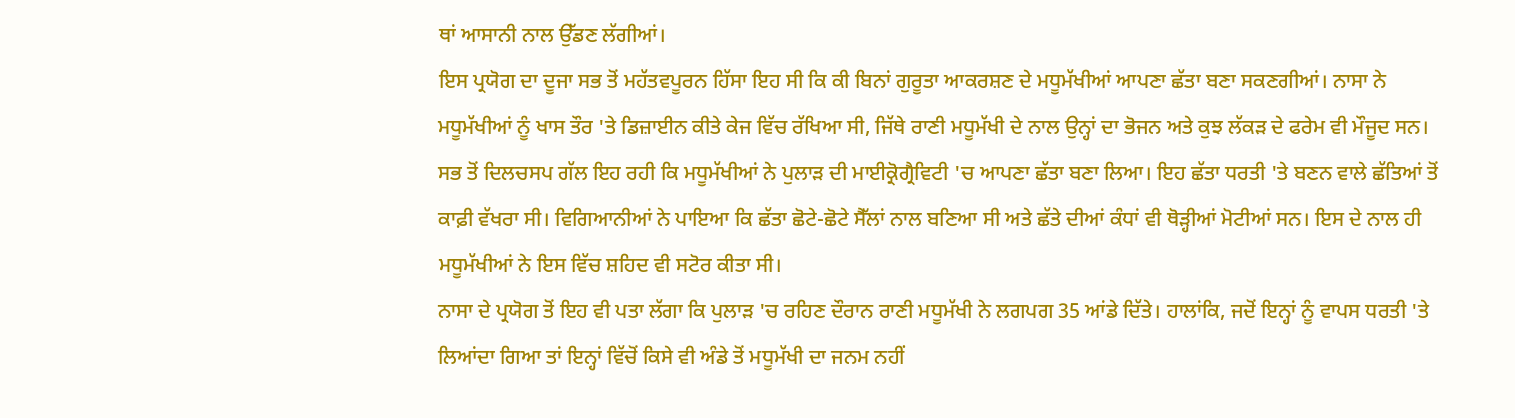ਥਾਂ ਆਸਾਨੀ ਨਾਲ ਉੱਡਣ ਲੱਗੀਆਂ।
ਇਸ ਪ੍ਰਯੋਗ ਦਾ ਦੂਜਾ ਸਭ ਤੋਂ ਮਹੱਤਵਪੂਰਨ ਹਿੱਸਾ ਇਹ ਸੀ ਕਿ ਕੀ ਬਿਨਾਂ ਗੁਰੂਤਾ ਆਕਰਸ਼ਣ ਦੇ ਮਧੂਮੱਖੀਆਂ ਆਪਣਾ ਛੱਤਾ ਬਣਾ ਸਕਣਗੀਆਂ। ਨਾਸਾ ਨੇ ਮਧੂਮੱਖੀਆਂ ਨੂੰ ਖਾਸ ਤੌਰ 'ਤੇ ਡਿਜ਼ਾਈਨ ਕੀਤੇ ਕੇਜ ਵਿੱਚ ਰੱਖਿਆ ਸੀ, ਜਿੱਥੇ ਰਾਣੀ ਮਧੂਮੱਖੀ ਦੇ ਨਾਲ ਉਨ੍ਹਾਂ ਦਾ ਭੋਜਨ ਅਤੇ ਕੁਝ ਲੱਕੜ ਦੇ ਫਰੇਮ ਵੀ ਮੌਜੂਦ ਸਨ। ਸਭ ਤੋਂ ਦਿਲਚਸਪ ਗੱਲ ਇਹ ਰਹੀ ਕਿ ਮਧੂਮੱਖੀਆਂ ਨੇ ਪੁਲਾੜ ਦੀ ਮਾਈਕ੍ਰੋਗ੍ਰੈਵਿਟੀ 'ਚ ਆਪਣਾ ਛੱਤਾ ਬਣਾ ਲਿਆ। ਇਹ ਛੱਤਾ ਧਰਤੀ 'ਤੇ ਬਣਨ ਵਾਲੇ ਛੱਤਿਆਂ ਤੋਂ ਕਾਫ਼ੀ ਵੱਖਰਾ ਸੀ। ਵਿਗਿਆਨੀਆਂ ਨੇ ਪਾਇਆ ਕਿ ਛੱਤਾ ਛੋਟੇ-ਛੋਟੇ ਸੈੱਲਾਂ ਨਾਲ ਬਣਿਆ ਸੀ ਅਤੇ ਛੱਤੇ ਦੀਆਂ ਕੰਧਾਂ ਵੀ ਥੋੜ੍ਹੀਆਂ ਮੋਟੀਆਂ ਸਨ। ਇਸ ਦੇ ਨਾਲ ਹੀ ਮਧੂਮੱਖੀਆਂ ਨੇ ਇਸ ਵਿੱਚ ਸ਼ਹਿਦ ਵੀ ਸਟੋਰ ਕੀਤਾ ਸੀ।
ਨਾਸਾ ਦੇ ਪ੍ਰਯੋਗ ਤੋਂ ਇਹ ਵੀ ਪਤਾ ਲੱਗਾ ਕਿ ਪੁਲਾੜ 'ਚ ਰਹਿਣ ਦੌਰਾਨ ਰਾਣੀ ਮਧੂਮੱਖੀ ਨੇ ਲਗਪਗ 35 ਆਂਡੇ ਦਿੱਤੇ। ਹਾਲਾਂਕਿ, ਜਦੋਂ ਇਨ੍ਹਾਂ ਨੂੰ ਵਾਪਸ ਧਰਤੀ 'ਤੇ ਲਿਆਂਦਾ ਗਿਆ ਤਾਂ ਇਨ੍ਹਾਂ ਵਿੱਚੋਂ ਕਿਸੇ ਵੀ ਅੰਡੇ ਤੋਂ ਮਧੂਮੱਖੀ ਦਾ ਜਨਮ ਨਹੀਂ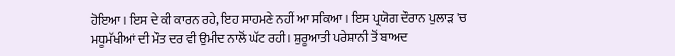ਹੋਇਆ। ਇਸ ਦੇ ਕੀ ਕਾਰਨ ਰਹੇ, ਇਹ ਸਾਹਮਣੇ ਨਹੀਂ ਆ ਸਕਿਆ। ਇਸ ਪ੍ਰਯੋਗ ਦੌਰਾਨ ਪੁਲਾੜ 'ਚ ਮਧੂਮੱਖੀਆਂ ਦੀ ਮੌਤ ਦਰ ਵੀ ਉਮੀਦ ਨਾਲੋਂ ਘੱਟ ਰਹੀ। ਸ਼ੁਰੂਆਤੀ ਪਰੇਸ਼ਾਨੀ ਤੋਂ ਬਾਅਦ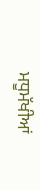ਮਧੂਮੱਖੀਆਂ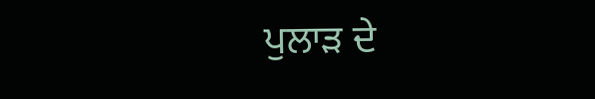ਪੁਲਾੜ ਦੇ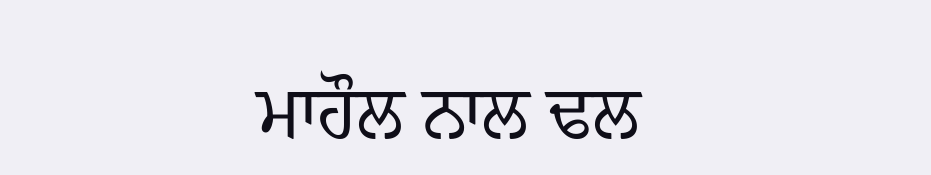ਮਾਹੌਲ ਨਾਲ ਢਲ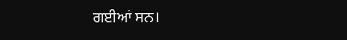ਗਈਆਂ ਸਨ।